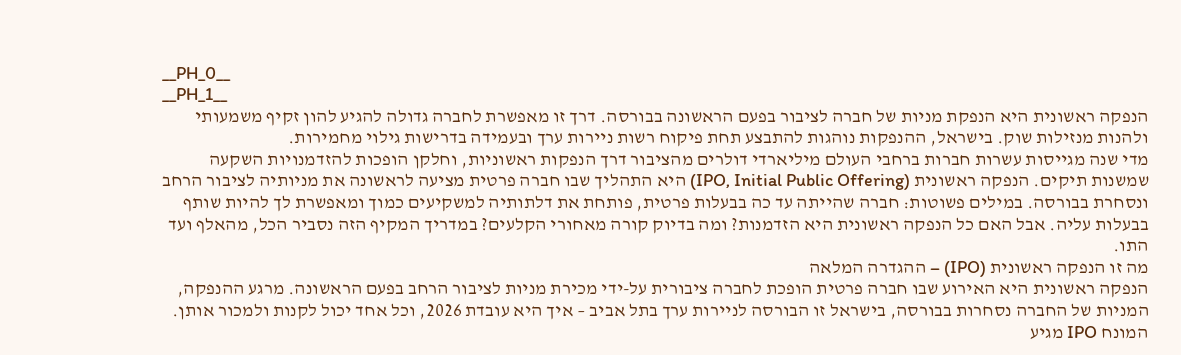__PH_0__
__PH_1__
הנפקה ראשונית היא הנפקת מניות של חברה לציבור בפעם הראשונה בבורסה. דרך זו מאפשרת לחברה גדולה להגיע להון זקיף משמעותי ולהנות מנזילות שוק. בישראל, ההנפקות נוהגות להתבצע תחת פיקוח רשות ניירות ערך ובעמידה בדרישות גילוי מחמירות.
מדי שנה מגייסות עשרות חברות ברחבי העולם מיליארדי דולרים מהציבור דרך הנפקות ראשוניות, וחלקן הופכות להזדמנויות השקעה שמשנות תיקים. הנפקה ראשונית (IPO, Initial Public Offering) היא התהליך שבו חברה פרטית מציעה לראשונה את מניותיה לציבור הרחב ונסחרת בבורסה. במילים פשוטות: חברה שהייתה עד כה בבעלות פרטית, פותחת את דלתותיה למשקיעים כמוך ומאפשרת לך להיות שותף בבעלות עליה. אבל האם כל הנפקה ראשונית היא הזדמנות? ומה בדיוק קורה מאחורי הקלעים? במדריך המקיף הזה נסביר הכל, מהאלף ועד התו.
מה זו הנפקה ראשונית (IPO) – ההגדרה המלאה
הנפקה ראשונית היא האירוע שבו חברה פרטית הופכת לחברה ציבורית על-ידי מכירת מניות לציבור הרחב בפעם הראשונה. מרגע ההנפקה, המניות של החברה נסחרות בבורסה, בישראל זו הבורסה לניירות ערך בתל אביב – איך היא עובדת 2026, וכל אחד יכול לקנות ולמכור אותן.
המונח IPO מגיע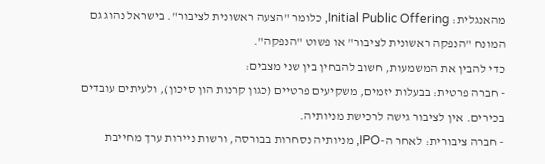מהאנגלית: Initial Public Offering, כלומר "הצעה ראשונית לציבור". בישראל נהוג גם המונח "הנפקה ראשונית לציבור" או פשוט "הנפקה".
כדי להבין את המשמעות, חשוב להבחין בין שני מצבים:
- חברה פרטית: בבעלות יזמים, משקיעים פרטיים (כגון קרנות הון סיכון), ולעיתים עובדים בכירים. אין לציבור גישה לרכישת מניותיה.
- חברה ציבורית: לאחר ה-IPO, מניותיה נסחרות בבורסה, ורשות ניירות ערך מחייבת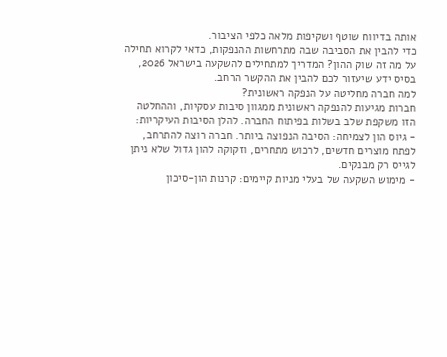אותה בדיווח שוטף ושקיפות מלאה כלפי הציבור.
כדי להבין את הסביבה שבה מתרחשות ההנפקות, כדאי לקרוא תחילה על מה זה שוק ההון? המדריך למתחילים להשקעה בישראל 2026, בסיס ידע שיעזור לכם להבין את ההקשר הרחב.
למה חברה מחליטה על הנפקה ראשונית?
חברות מגיעות להנפקה ראשונית ממגוון סיבות עסקיות, וההחלטה הזו משקפת שלב בשלות בפיתוח החברה. להלן הסיבות העיקריות:
- גיוס הון לצמיחה: הסיבה הנפוצה ביותר. חברה רוצה להתרחב, לפתח מוצרים חדשים, לרכוש מתחרים, וזקוקה להון גדול שלא ניתן לגייס רק מבנקים.
- מימוש השקעה של בעלי מניות קיימים: קרנות הון-סיכון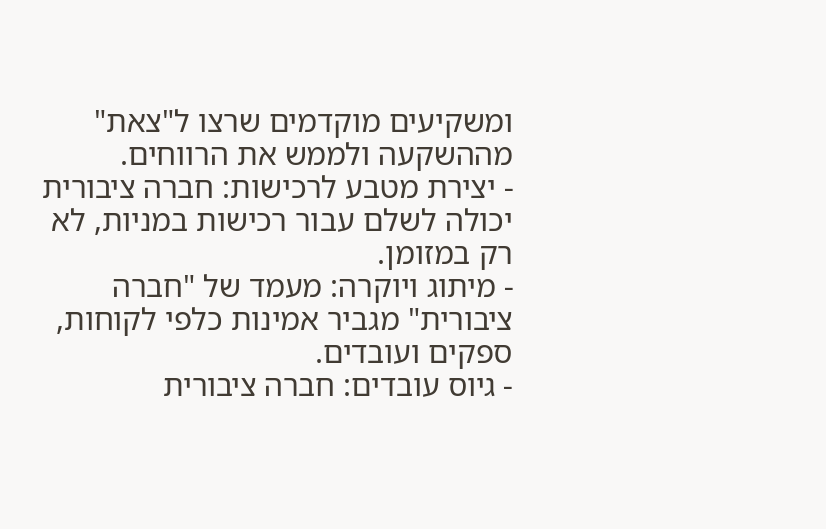ומשקיעים מוקדמים שרצו ל"צאת" מההשקעה ולממש את הרווחים.
- יצירת מטבע לרכישות: חברה ציבורית יכולה לשלם עבור רכישות במניות, לא רק במזומן.
- מיתוג ויוקרה: מעמד של "חברה ציבורית" מגביר אמינות כלפי לקוחות, ספקים ועובדים.
- גיוס עובדים: חברה ציבורית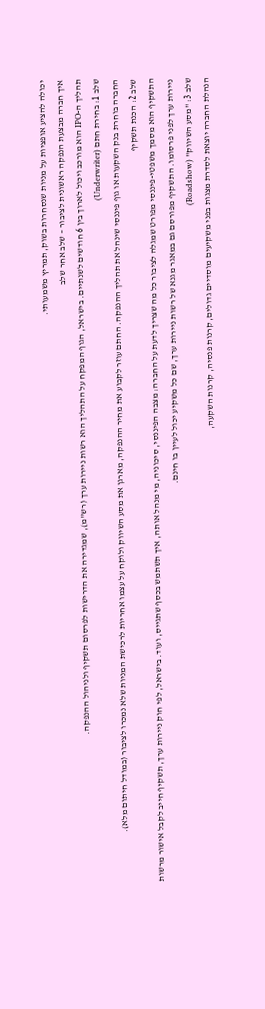יכולה להציע אופציות על מניות שנסחרות בשוק, תמריץ משמעותי.
איך חברה מבצעת הנפקה ראשונית לציבור – שלב אחר שלב
תהליך ה-IPO הוא מורכב ויכול לארוך בין 6 חודשים לשנתיים. בישראל, הגוף המפקח על התהליך הוא רשות ניירות ערך (רש"מ), שמגדירה את הדרישות לפרסום תשקיף ולניהול ההנפקה.
שלב 1: בחירת חתם (Underwriter)
החברה בוחרת בנק השקעות או גוף פיננסי שינהל את תהליך ההנפקה. החתם עוזר לקבוע את מחיר ההנפקה, מארגן את מסע השיווק ולוקח על עצמו אחריות לרכישת המניות שלא נמכרו לציבור (במודל חיתום מלא).
שלב 2: הכנת תשקיף
התשקיף הוא מסמך משפטי-פיננסי מפורט שמגלה לציבור כל מה שצריך לדעת על החברה: מצבה הפיננסי, סיכוניה, מי מנהל אותה, איך תשתמש בכסף שתגייס, ועוד. בישראל, לפי חוק ניירות ערך, תשקיף חייב לקבל אישור מרשות ניירות ערך לפני פרסומו. התשקיף מפורסם גם במאגר מגנא של רשות ניירות ערך, שם כל משקיע יכול לעיין בו חינם.
שלב 3: "מסע השיווק" (Roadshow)
הנהלת החברה יוצאת לסדרת מצגות בפני משקיעים מוסדיים גדולים, קרנות פנסיה, קרנות השקעה,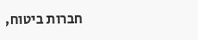חברות ביטוח,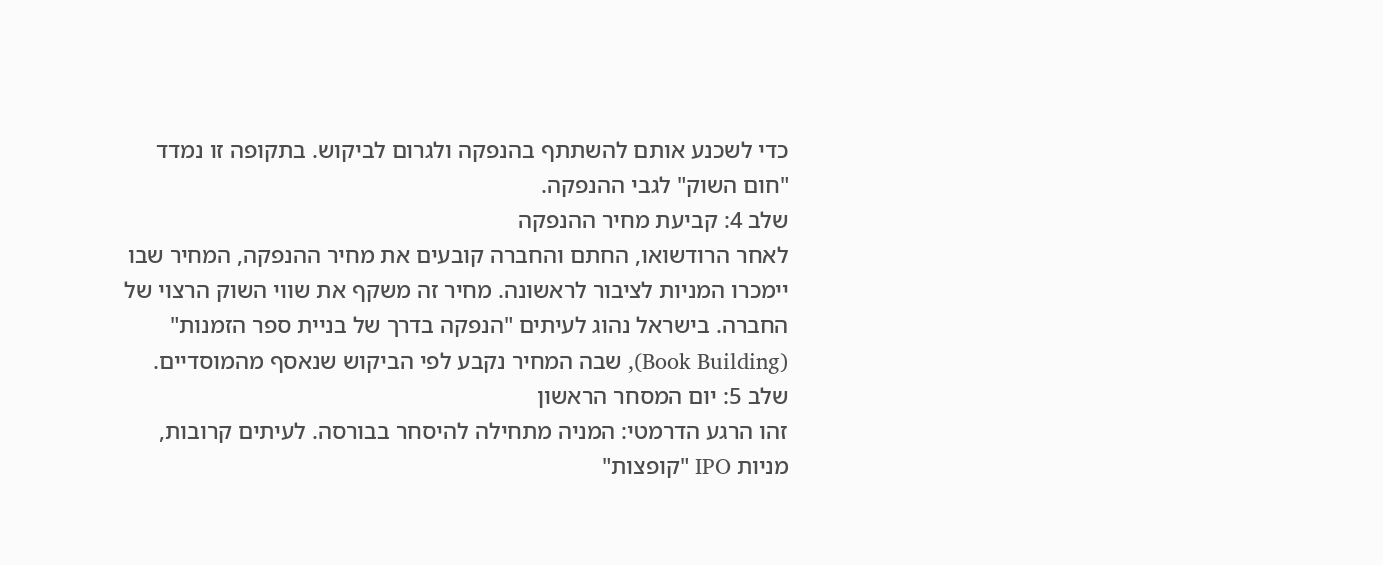כדי לשכנע אותם להשתתף בהנפקה ולגרום לביקוש. בתקופה זו נמדד "חום השוק" לגבי ההנפקה.
שלב 4: קביעת מחיר ההנפקה
לאחר הרודשואו, החתם והחברה קובעים את מחיר ההנפקה, המחיר שבו יימכרו המניות לציבור לראשונה. מחיר זה משקף את שווי השוק הרצוי של החברה. בישראל נהוג לעיתים "הנפקה בדרך של בניית ספר הזמנות" (Book Building), שבה המחיר נקבע לפי הביקוש שנאסף מהמוסדיים.
שלב 5: יום המסחר הראשון
זהו הרגע הדרמטי: המניה מתחילה להיסחר בבורסה. לעיתים קרובות, מניות IPO "קופצות"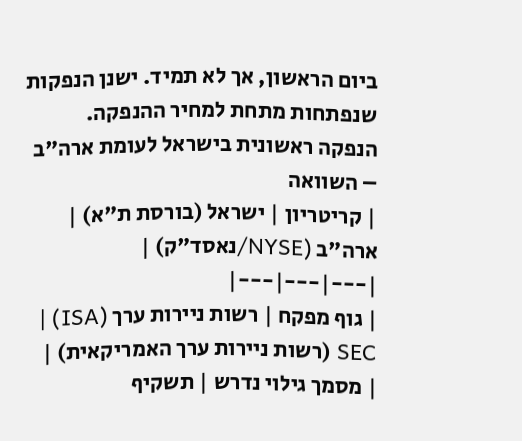ביום הראשון, אך לא תמיד. ישנן הנפקות שנפתחות מתחת למחיר ההנפקה.
הנפקה ראשונית בישראל לעומת ארה"ב – השוואה
| קריטריון | ישראל (בורסת ת"א) | ארה"ב (NYSE/נאסד"ק) |
|---|---|---|
| גוף מפקח | רשות ניירות ערך (ISA) | SEC (רשות ניירות ערך האמריקאית) |
| מסמך גילוי נדרש | תשקיף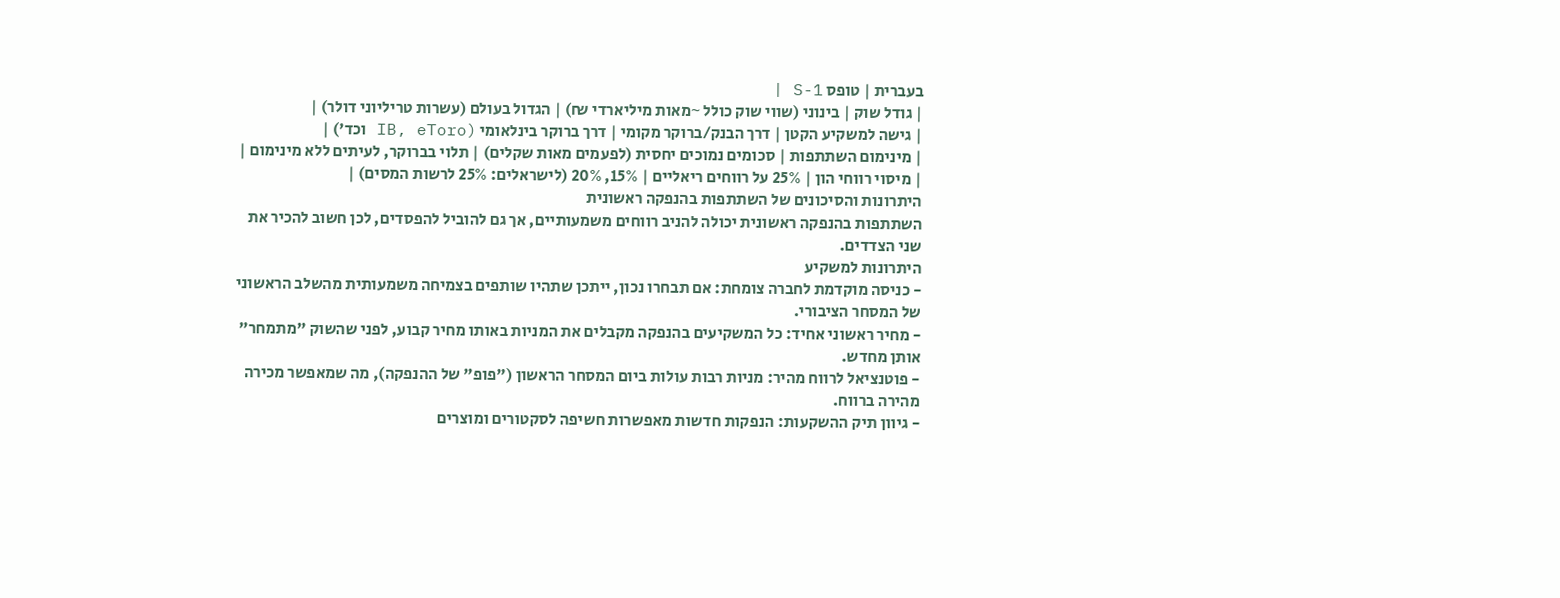בעברית | טופס S-1 |
| גודל שוק | בינוני (שווי שוק כולל ~מאות מיליארדי ₪) | הגדול בעולם (עשרות טריליוני דולר) |
| גישה למשקיע הקטן | דרך הבנק/ברוקר מקומי | דרך ברוקר בינלאומי (IB, eToro וכד') |
| מינימום השתתפות | סכומים נמוכים יחסית (לפעמים מאות שקלים) | תלוי בברוקר, לעיתים ללא מינימום |
| מיסוי רווחי הון | 25% על רווחים ריאליים | 15%, 20% (לישראלים: 25% לרשות המסים) |
היתרונות והסיכונים של השתתפות בהנפקה ראשונית
השתתפות בהנפקה ראשונית יכולה להניב רווחים משמעותיים, אך גם להוביל להפסדים, לכן חשוב להכיר את שני הצדדים.
היתרונות למשקיע
- כניסה מוקדמת לחברה צומחת: אם תבחרו נכון, ייתכן שתהיו שותפים בצמיחה משמעותית מהשלב הראשוני של המסחר הציבורי.
- מחיר ראשוני אחיד: כל המשקיעים בהנפקה מקבלים את המניות באותו מחיר קבוע, לפני שהשוק "מתמחר" אותן מחדש.
- פוטנציאל לרווח מהיר: מניות רבות עולות ביום המסחר הראשון ("פופ" של ההנפקה), מה שמאפשר מכירה מהירה ברווח.
- גיוון תיק ההשקעות: הנפקות חדשות מאפשרות חשיפה לסקטורים ומוצרים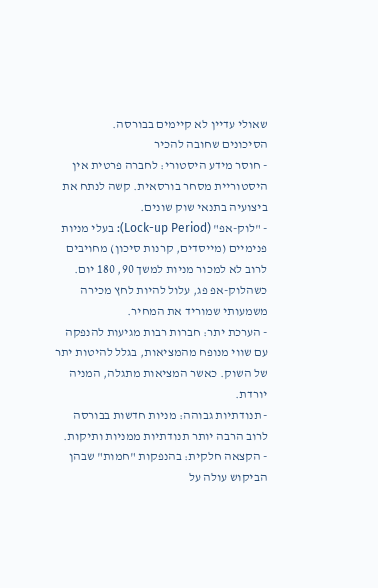שאולי עדיין לא קיימים בבורסה.
הסיכונים שחובה להכיר
- חוסר מידע היסטורי: לחברה פרטית אין היסטוריית מסחר בורסאית. קשה לנתח את ביצועיה בתנאי שוק שונים.
- "לוק-אפ" (Lock-up Period): בעלי מניות פנימיים (מייסדים, קרנות סיכון) מחויבים לרוב לא למכור מניות למשך 90, 180 יום. כשהלוק-אפ פג, עלול להיות לחץ מכירה משמעותי שמוריד את המחיר.
- הערכת יתר: חברות רבות מגיעות להנפקה עם שווי מנופח מהמציאות, בגלל להיטות יתר של השוק. כאשר המציאות מתגלה, המניה יורדת.
- תנודתיות גבוהה: מניות חדשות בבורסה לרוב הרבה יותר תנודתיות ממניות ותיקות.
- הקצאה חלקית: בהנפקות "חמות" שבהן הביקוש עולה על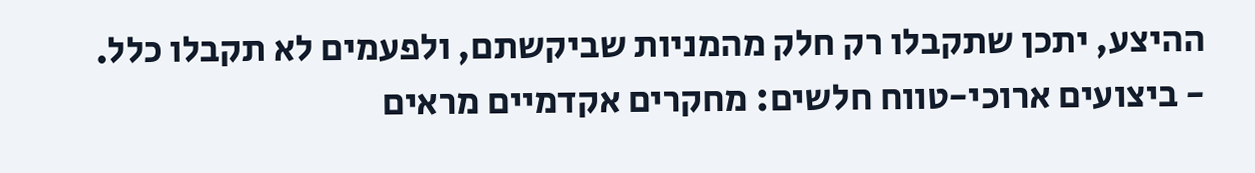ההיצע, יתכן שתקבלו רק חלק מהמניות שביקשתם, ולפעמים לא תקבלו כלל.
- ביצועים ארוכי-טווח חלשים: מחקרים אקדמיים מראים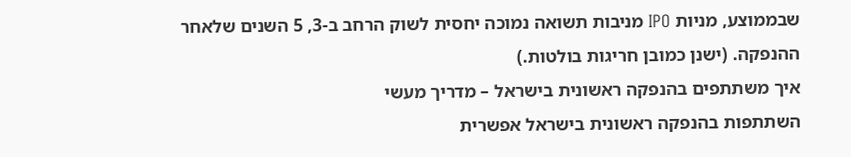שבממוצע, מניות IPO מניבות תשואה נמוכה יחסית לשוק הרחב ב-3, 5 השנים שלאחר ההנפקה. (ישנן כמובן חריגות בולטות.)
איך משתתפים בהנפקה ראשונית בישראל – מדריך מעשי
השתתפות בהנפקה ראשונית בישראל אפשרית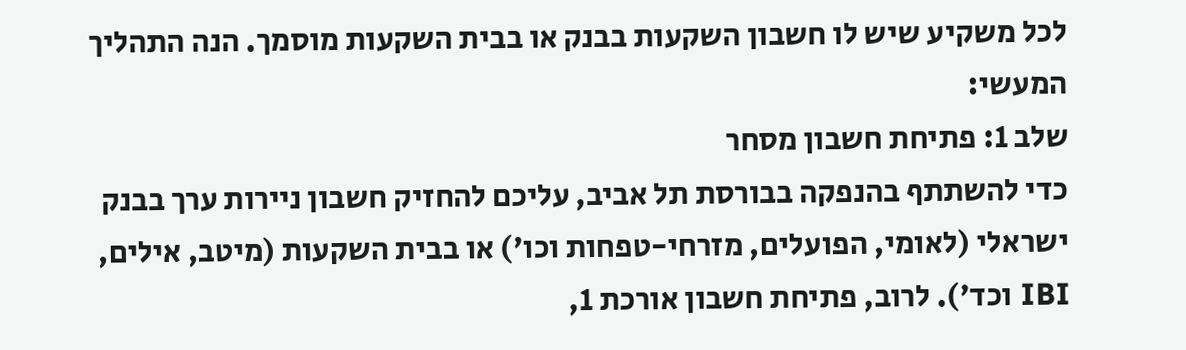לכל משקיע שיש לו חשבון השקעות בבנק או בבית השקעות מוסמך. הנה התהליך המעשי:
שלב 1: פתיחת חשבון מסחר
כדי להשתתף בהנפקה בבורסת תל אביב, עליכם להחזיק חשבון ניירות ערך בבנק ישראלי (לאומי, הפועלים, מזרחי-טפחות וכו') או בבית השקעות (מיטב, אילים, IBI וכד'). לרוב, פתיחת חשבון אורכת 1,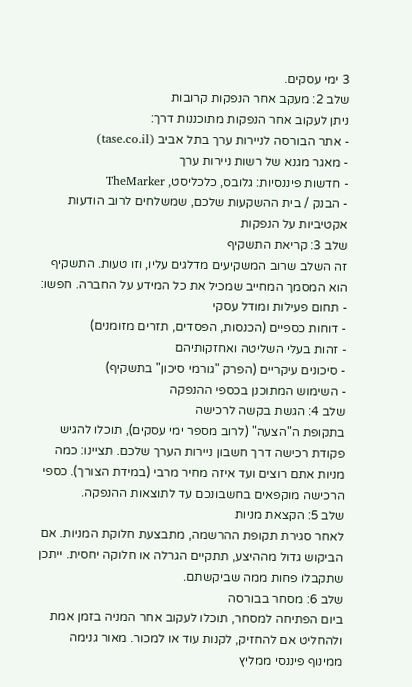3 ימי עסקים.
שלב 2: מעקב אחר הנפקות קרובות
ניתן לעקוב אחר הנפקות מתוכננות דרך:
- אתר הבורסה לניירות ערך בתל אביב (tase.co.il)
- מאגר מגנא של רשות ניירות ערך
- חדשות פיננסיות: גלובס, כלכליסט, TheMarker
- הבנק / בית ההשקעות שלכם, שמשלחים לרוב הודעות אקטיביות על הנפקות
שלב 3: קריאת התשקיף
זה השלב שרוב המשקיעים מדלגים עליו, וזו טעות. התשקיף הוא המסמך המחייב שמכיל את כל המידע על החברה. חפשו:
- תחום פעילות ומודל עסקי
- דוחות כספיים (הכנסות, הפסדים, תזרים מזומנים)
- זהות בעלי השליטה ואחזקותיהם
- סיכונים עיקריים (הפרק "גורמי סיכון" בתשקיף)
- השימוש המתוכנן בכספי ההנפקה
שלב 4: הגשת בקשה לרכישה
בתקופת ה"הצעה" (לרוב מספר ימי עסקים), תוכלו להגיש פקודת רכישה דרך חשבון ניירות הערך שלכם. תציינו: כמה מניות אתם רוצים ועד איזה מחיר מרבי (במידת הצורך). כספי הרכישה מוקפאים בחשבונכם עד לתוצאות ההנפקה.
שלב 5: הקצאת מניות
לאחר סגירת תקופת ההרשמה, מתבצעת חלוקת המניות. אם הביקוש גדול מההיצע, תתקיים הגרלה או חלוקה יחסית. ייתכן שתקבלו פחות ממה שביקשתם.
שלב 6: מסחר בבורסה
ביום הפתיחה למסחר, תוכלו לעקוב אחר המניה בזמן אמת ולהחליט אם להחזיק, לקנות עוד או למכור. מאור גנימה ממינוף פיננסי ממליץ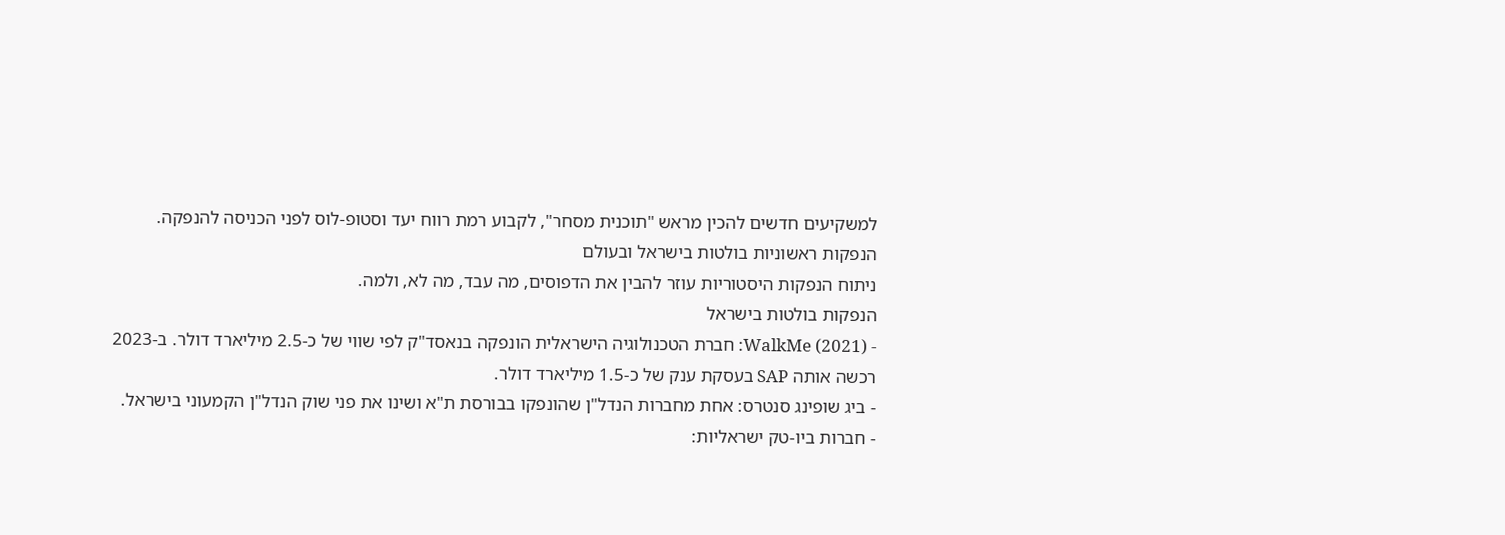למשקיעים חדשים להכין מראש "תוכנית מסחר", לקבוע רמת רווח יעד וסטופ-לוס לפני הכניסה להנפקה.
הנפקות ראשוניות בולטות בישראל ובעולם
ניתוח הנפקות היסטוריות עוזר להבין את הדפוסים, מה עבד, מה לא, ולמה.
הנפקות בולטות בישראל
- WalkMe (2021): חברת הטכנולוגיה הישראלית הונפקה בנאסד"ק לפי שווי של כ-2.5 מיליארד דולר. ב-2023 רכשה אותה SAP בעסקת ענק של כ-1.5 מיליארד דולר.
- ביג שופינג סנטרס: אחת מחברות הנדל"ן שהונפקו בבורסת ת"א ושינו את פני שוק הנדל"ן הקמעוני בישראל.
- חברות ביו-טק ישראליות: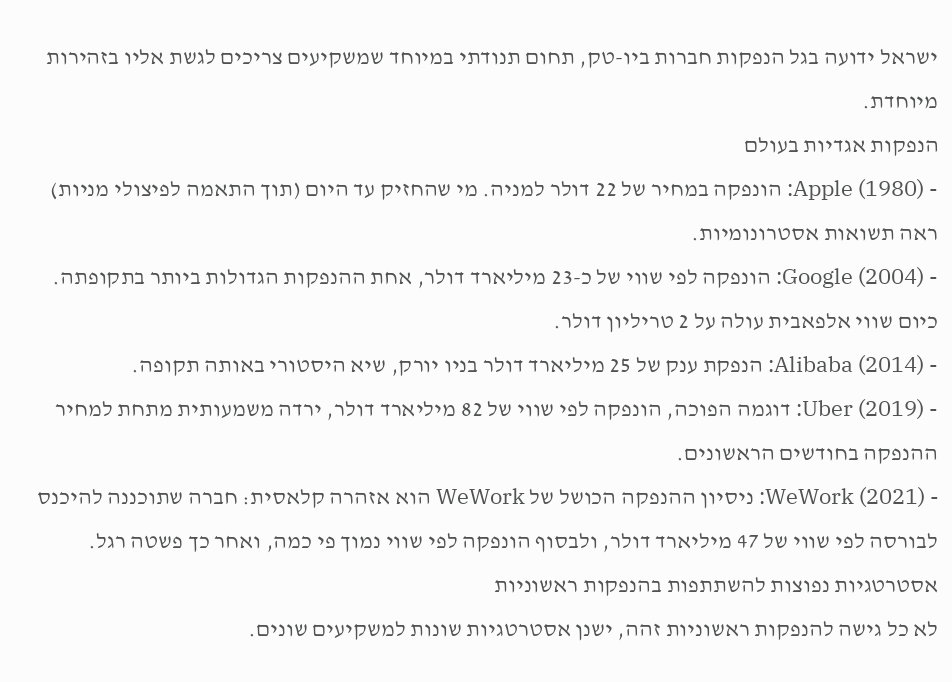ישראל ידועה בגל הנפקות חברות ביו-טק, תחום תנודתי במיוחד שמשקיעים צריכים לגשת אליו בזהירות מיוחדת.
הנפקות אגדיות בעולם
- Apple (1980): הונפקה במחיר של 22 דולר למניה. מי שהחזיק עד היום (תוך התאמה לפיצולי מניות) ראה תשואות אסטרונומיות.
- Google (2004): הונפקה לפי שווי של כ-23 מיליארד דולר, אחת ההנפקות הגדולות ביותר בתקופתה. כיום שווי אלפאבית עולה על 2 טריליון דולר.
- Alibaba (2014): הנפקת ענק של 25 מיליארד דולר בניו יורק, שיא היסטורי באותה תקופה.
- Uber (2019): דוגמה הפוכה, הונפקה לפי שווי של 82 מיליארד דולר, ירדה משמעותית מתחת למחיר ההנפקה בחודשים הראשונים.
- WeWork (2021): ניסיון ההנפקה הכושל של WeWork הוא אזהרה קלאסית: חברה שתוכננה להיכנס לבורסה לפי שווי של 47 מיליארד דולר, ולבסוף הונפקה לפי שווי נמוך פי כמה, ואחר כך פשטה רגל.
אסטרטגיות נפוצות להשתתפות בהנפקות ראשוניות
לא כל גישה להנפקות ראשוניות זהה, ישנן אסטרטגיות שונות למשקיעים שונים.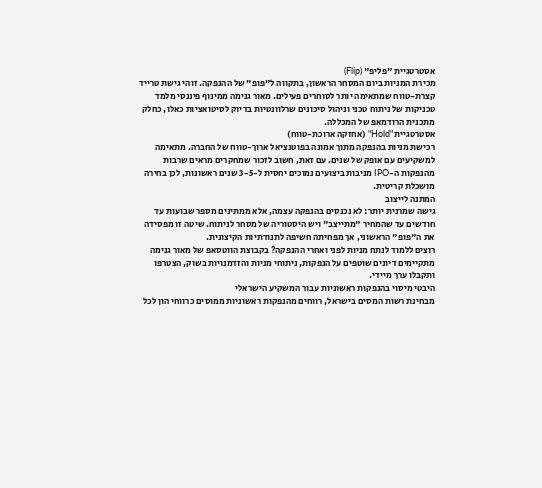אסטרטגיית "פליפ" (Flip)
מכירת המניות ביום המסחר הראשון, בתקווה ל"פופ" של ההנפקה. זוהי גישת טרייד קצרת-טווח שמתאימה יותר לסוחרים פעילים. מאור גנימה ממינוף פיננסי מלמד טכניקות של ניתוח טכני וניהול סיכונים שרלוונטיות בדיוק לסיטואציות כאלו, כחלק מתכנית הרודמאפ של המכללה.
אסטרטגיית "Hold" (אחזקה ארוכת-טווח)
רכישת מניות בהנפקה מתוך אמונה בפוטנציאל ארוך-טווח של החברה. מתאימה למשקיעים עם אופק של שנים. עם זאת, חשוב לזכור שמחקרים מראים שרבות מהנפקות ה-IPO מניבות ביצועים נמוכים יחסית ל-3-5 שנים ראשונות, לכן בחירה מושכלת קריטית.
המתנה לייצוב
גישה שמרנית יותר: לא נכנסים בהנפקה עצמה, אלא ממתינים מספר שבועות עד חודשים עד שהמחיר "מתייצב" ויש היסטוריה של מסחר לניתוח. שיטה זו מפסידה את ה"פופ" הראשוני, אך מפחיתה חשיפה לתנודתיות הקיצונית.
רוצים ללמוד לנתח מניות לפני ואחרי ההנפקה? בקבוצת הווטסאפ של מאור גנימה מתקיימים דיונים שוטפים על הנפקות, ניתוחי מניות והזדמנויות בשוק, הצטרפו ותקבלו ערך מיידי.
היבטי מיסוי בהנפקות ראשוניות עבור המשקיע הישראלי
מבחינת רשות המסים בישראל, רווחים מהנפקות ראשוניות ממוסים כרווחי הון לכל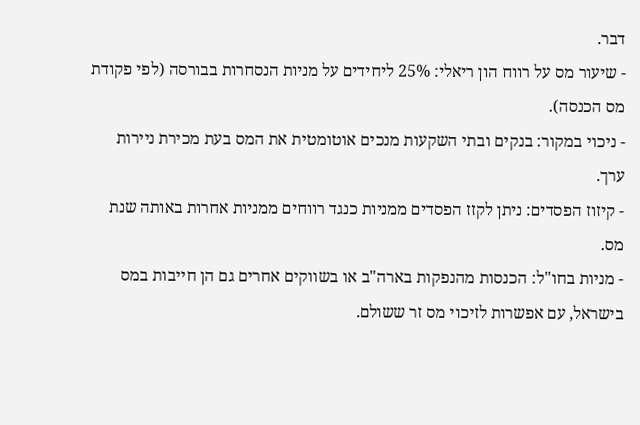דבר.
- שיעור מס על רווח הון ריאלי: 25% ליחידים על מניות הנסחרות בבורסה (לפי פקודת מס הכנסה).
- ניכוי במקור: בנקים ובתי השקעות מנכים אוטומטית את המס בעת מכירת ניירות ערך.
- קיזוז הפסדים: ניתן לקזז הפסדים ממניות כנגד רווחים ממניות אחרות באותה שנת מס.
- מניות בחו"ל: הכנסות מהנפקות בארה"ב או בשווקים אחרים גם הן חייבות במס בישראל, עם אפשרות לזיכוי מס זר ששולם.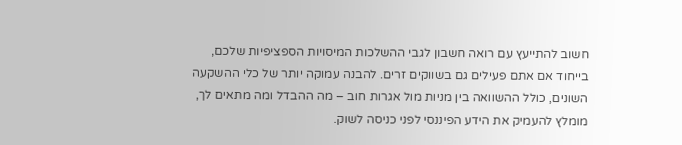חשוב להתייעץ עם רואה חשבון לגבי ההשלכות המיסויות הספציפיות שלכם, בייחוד אם אתם פעילים גם בשווקים זרים. להבנה עמוקה יותר של כלי ההשקעה השונים, כולל ההשוואה בין מניות מול אגרות חוב – מה ההבדל ומה מתאים לך, מומלץ להעמיק את הידע הפיננסי לפני כניסה לשוק.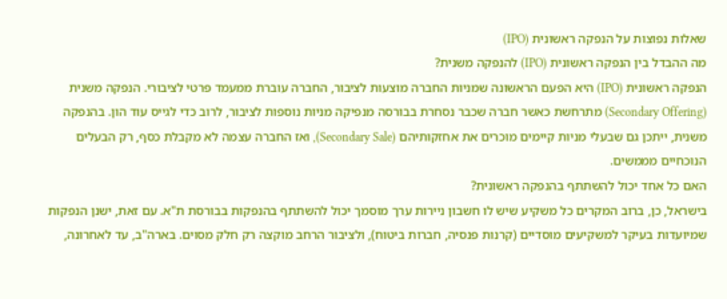שאלות נפוצות על הנפקה ראשונית (IPO)
מה ההבדל בין הנפקה ראשונית (IPO) להנפקה משנית?
הנפקה ראשונית (IPO) היא הפעם הראשונה שמניות החברה מוצעות לציבור, החברה עוברת ממעמד פרטי לציבורי. הנפקה משנית (Secondary Offering) מתרחשת כאשר חברה שכבר נסחרת בבורסה מנפיקה מניות נוספות לציבור, לרוב כדי לגייס עוד הון. בהנפקה משנית, ייתכן גם שבעלי מניות קיימים מוכרים את אחזקותיהם (Secondary Sale), ואז החברה עצמה לא מקבלת כסף, רק הבעלים הנוכחיים מממשים.
האם כל אחד יכול להשתתף בהנפקה ראשונית?
בישראל, כן, ברוב המקרים כל משקיע שיש לו חשבון ניירות ערך מוסמך יכול להשתתף בהנפקות בבורסת ת"א. עם זאת, ישנן הנפקות שמיועדות בעיקר למשקיעים מוסדיים (קרנות פנסיה, חברות ביטוח), ולציבור הרחב מוקצה רק חלק מסוים. בארה"ב, עד לאחרונה,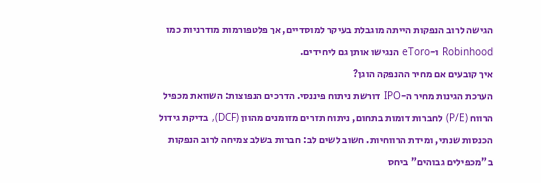הגישה לרוב הנפקות הייתה מוגבלת בעיקר למוסדיים, אך פלטפורמות מודרניות כמו Robinhood ו-eToro הנגישו אותן גם ליחידים.
איך קובעים אם מחיר ההנפקה הוגן?
הערכת הגינות מחיר ה-IPO דורשת ניתוח פיננסי. הדרכים הנפוצות: השוואת מכפיל הרווח (P/E) לחברות דומות בתחום, ניתוח תזרים מזומנים מהוון (DCF), בדיקת גידול הכנסות שנתי, ומידת הרווחיות. חשוב לשים לב: חברות בשלב צמיחה לרוב הנפקות ב"מכפילים גבוהים" ביחס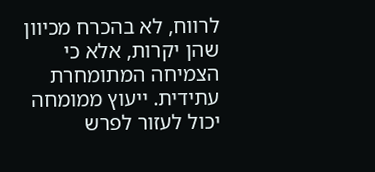לרווח, לא בהכרח מכיוון שהן יקרות, אלא כי הצמיחה המתומחרת עתידית. ייעוץ ממומחה יכול לעזור לפרש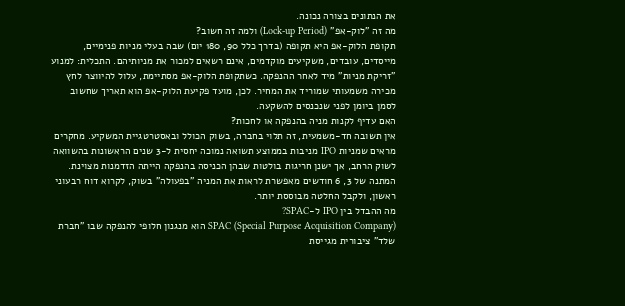את הנתונים בצורה נכונה.
מה זה "לוק-אפ" (Lock-up Period) ולמה זה חשוב?
תקופת הלוק-אפ היא תקופה (בדרך כלל 90, 180 יום) שבה בעלי מניות פנימיים, מייסדים, עובדים, משקיעים מוקדמים, אינם רשאים למכור את מניותיהם. התכלית: למנוע "זריקת מניות" מיד לאחר ההנפקה. כשתקופת הלוק-אפ מסתיימת, עלול להיווצר לחץ מכירה משמעותי שמוריד את המחיר. לכן, מועד פקיעת הלוק-אפ הוא תאריך שחשוב לסמן ביומן לפני שנכנסים להשקעה.
האם עדיף לקנות מניה בהנפקה או לחכות?
אין תשובה חד-משמעית, זה תלוי בחברה, בשוק הכולל ובאסטרטגיית המשקיע. מחקרים מראים שמניות IPO מניבות בממוצע תשואה נמוכה יחסית ל-3 שנים הראשונות בהשוואה לשוק הרחב, אך ישנן חריגות בולטות שבהן הכניסה בהנפקה הייתה הזדמנות מצוינת. המתנה של 3, 6 חודשים מאפשרת לראות את המניה "בפעולה" בשוק, לקרוא דוח רבעוני ראשון, ולקבל החלטה מבוססת יותר.
מה ההבדל בין IPO ל-SPAC?
SPAC (Special Purpose Acquisition Company) הוא מנגנון חלופי להנפקה שבו "חברת שלד" ציבורית מגייסת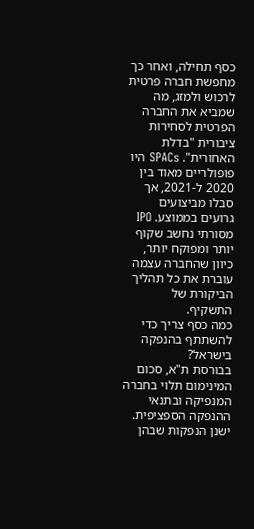כסף תחילה, ואחר כך מחפשת חברה פרטית לרכוש ולמזג, מה שמביא את החברה הפרטית לסחירות ציבורית "בדלת האחורית". SPACs היו פופולריים מאוד בין 2020 ל-2021, אך סבלו מביצועים גרועים בממוצע. IPO מסורתי נחשב שקוף יותר ומפוקח יותר, כיוון שהחברה עצמה עוברת את כל תהליך הביקורת של התשקיף.
כמה כסף צריך כדי להשתתף בהנפקה בישראל?
בבורסת ת"א, סכום המינימום תלוי בחברה המנפיקה ובתנאי ההנפקה הספציפית. ישנן הנפקות שבהן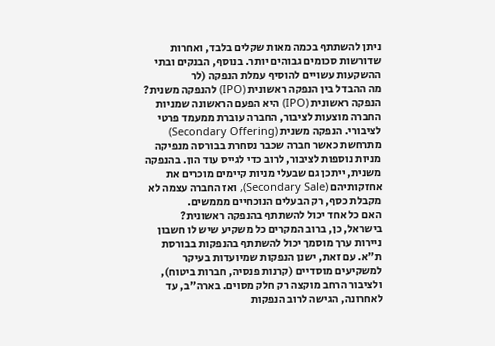ניתן להשתתף בכמה מאות שקלים בלבד, ואחרות שדורשות סכומים גבוהים יותר. בנוסף, הבנקים ובתי ההשקעות עשויים להוסיף עמלת הנפקה (לר
מה ההבדל בין הנפקה ראשונית (IPO) להנפקה משנית?
הנפקה ראשונית (IPO) היא הפעם הראשונה שמניות החברה מוצעות לציבור, החברה עוברת ממעמד פרטי לציבורי. הנפקה משנית (Secondary Offering) מתרחשת כאשר חברה שכבר נסחרת בבורסה מנפיקה מניות נוספות לציבור, לרוב כדי לגייס עוד הון. בהנפקה משנית, ייתכן גם שבעלי מניות קיימים מוכרים את אחזקותיהם (Secondary Sale), ואז החברה עצמה לא מקבלת כסף, רק הבעלים הנוכחיים מממשים.
האם כל אחד יכול להשתתף בהנפקה ראשונית?
בישראל, כן, ברוב המקרים כל משקיע שיש לו חשבון ניירות ערך מוסמך יכול להשתתף בהנפקות בבורסת ת"א. עם זאת, ישנן הנפקות שמיועדות בעיקר למשקיעים מוסדיים (קרנות פנסיה, חברות ביטוח), ולציבור הרחב מוקצה רק חלק מסוים. בארה"ב, עד לאחרונה, הגישה לרוב הנפקות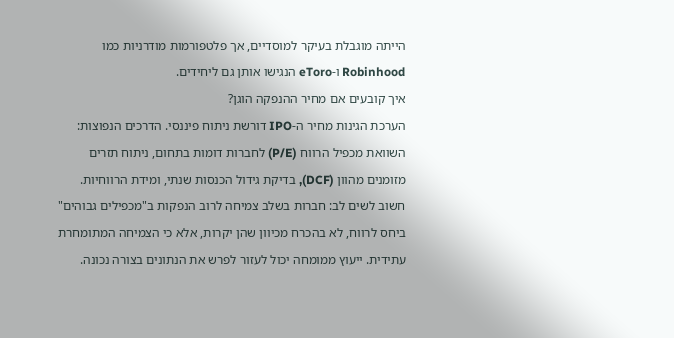הייתה מוגבלת בעיקר למוסדיים, אך פלטפורמות מודרניות כמו Robinhood ו-eToro הנגישו אותן גם ליחידים.
איך קובעים אם מחיר ההנפקה הוגן?
הערכת הגינות מחיר ה-IPO דורשת ניתוח פיננסי. הדרכים הנפוצות: השוואת מכפיל הרווח (P/E) לחברות דומות בתחום, ניתוח תזרים מזומנים מהוון (DCF), בדיקת גידול הכנסות שנתי, ומידת הרווחיות. חשוב לשים לב: חברות בשלב צמיחה לרוב הנפקות ב"מכפילים גבוהים" ביחס לרווח, לא בהכרח מכיוון שהן יקרות, אלא כי הצמיחה המתומחרת עתידית. ייעוץ ממומחה יכול לעזור לפרש את הנתונים בצורה נכונה.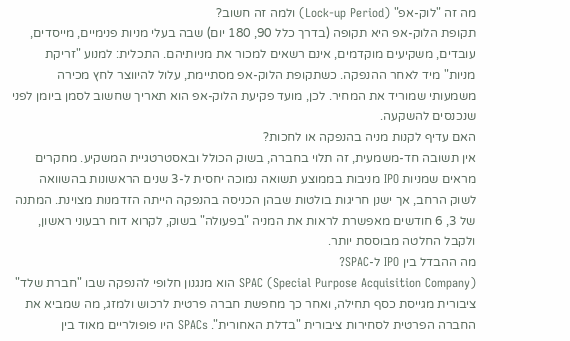מה זה "לוק-אפ" (Lock-up Period) ולמה זה חשוב?
תקופת הלוק-אפ היא תקופה (בדרך כלל 90, 180 יום) שבה בעלי מניות פנימיים, מייסדים, עובדים, משקיעים מוקדמים, אינם רשאים למכור את מניותיהם. התכלית: למנוע "זריקת מניות" מיד לאחר ההנפקה. כשתקופת הלוק-אפ מסתיימת, עלול להיווצר לחץ מכירה משמעותי שמוריד את המחיר. לכן, מועד פקיעת הלוק-אפ הוא תאריך שחשוב לסמן ביומן לפני שנכנסים להשקעה.
האם עדיף לקנות מניה בהנפקה או לחכות?
אין תשובה חד-משמעית, זה תלוי בחברה, בשוק הכולל ובאסטרטגיית המשקיע. מחקרים מראים שמניות IPO מניבות בממוצע תשואה נמוכה יחסית ל-3 שנים הראשונות בהשוואה לשוק הרחב, אך ישנן חריגות בולטות שבהן הכניסה בהנפקה הייתה הזדמנות מצוינת. המתנה של 3, 6 חודשים מאפשרת לראות את המניה "בפעולה" בשוק, לקרוא דוח רבעוני ראשון, ולקבל החלטה מבוססת יותר.
מה ההבדל בין IPO ל-SPAC?
SPAC (Special Purpose Acquisition Company) הוא מנגנון חלופי להנפקה שבו "חברת שלד" ציבורית מגייסת כסף תחילה, ואחר כך מחפשת חברה פרטית לרכוש ולמזג, מה שמביא את החברה הפרטית לסחירות ציבורית "בדלת האחורית". SPACs היו פופולריים מאוד בין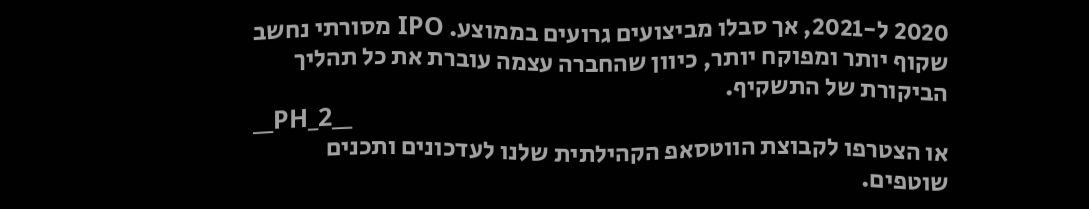2020 ל-2021, אך סבלו מביצועים גרועים בממוצע. IPO מסורתי נחשב שקוף יותר ומפוקח יותר, כיוון שהחברה עצמה עוברת את כל תהליך הביקורת של התשקיף.
__PH_2__
או הצטרפו לקבוצת הווטסאפ הקהילתית שלנו לעדכונים ותכנים שוטפים.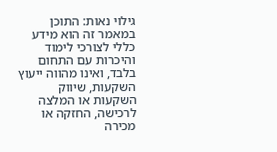גילוי נאות: התוכן במאמר זה הוא מידע כללי לצורכי לימוד והיכרות עם התחום בלבד, ואינו מהווה ייעוץ השקעות, שיווק השקעות או המלצה לרכישה, החזקה או מכירה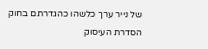של נייר ערך כלשהו כהגדרתם בחוק הסדרת העיסוק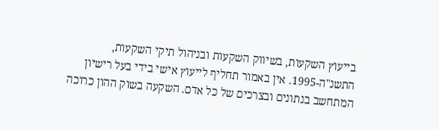בייעוץ השקעות, בשיווק השקעות ובניהול תיקי השקעות, התשנ"ה-1995. אין באמור תחליף לייעוץ אישי בידי בעל רישיון המתחשב בנתונים ובצרכים של כל אדם. השקעה בשוק ההון כרוכה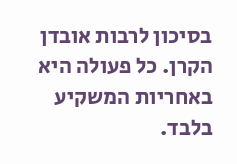בסיכון לרבות אובדן הקרן. כל פעולה היא באחריות המשקיע בלבד.